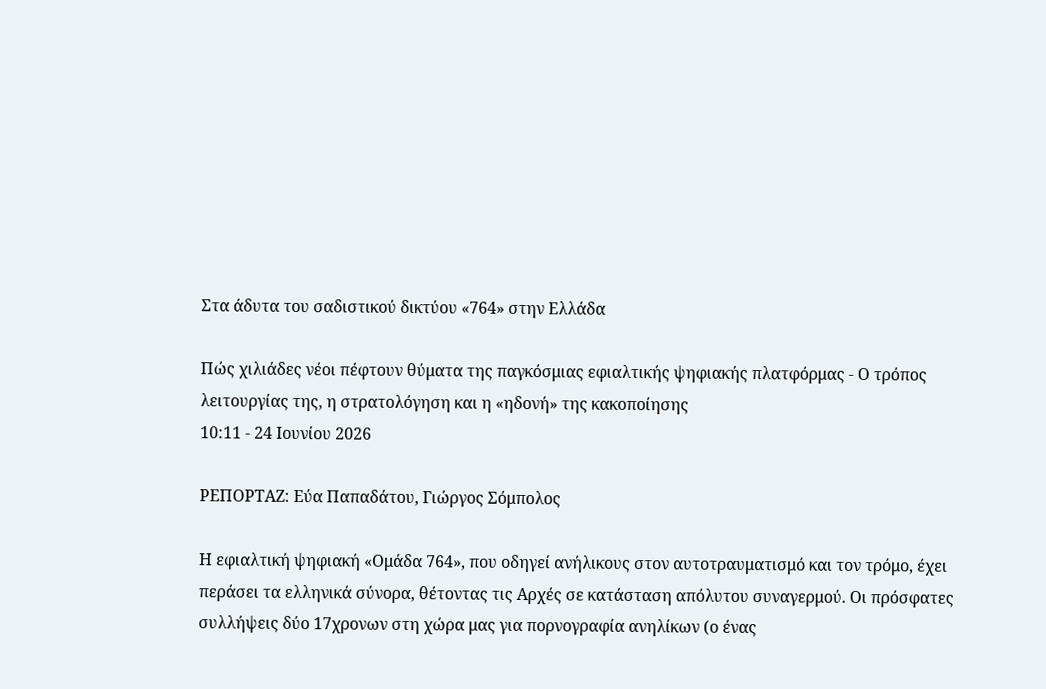Στα άδυτα του σαδιστικού δικτύου «764» στην Ελλάδα

Πώς χιλιάδες νέοι πέφτουν θύματα της παγκόσμιας εφιαλτικής ψηφιακής πλατφόρμας - Ο τρόπος λειτουργίας της, η στρατολόγηση και η «ηδονή» της κακοποίησης
10:11 - 24 Ιουνίου 2026

ΡΕΠΟΡΤΑΖ: Εύα Παπαδάτου, Γιώργος Σόμπολος

Η εφιαλτική ψηφιακή «Ομάδα 764», που οδηγεί ανήλικους στον αυτοτραυματισμό και τον τρόμο, έχει περάσει τα ελληνικά σύνορα, θέτοντας τις Αρχές σε κατάσταση απόλυτου συναγερμού. Οι πρόσφατες συλλήψεις δύο 17χρονων στη χώρα μας για πορνογραφία ανηλίκων (ο ένας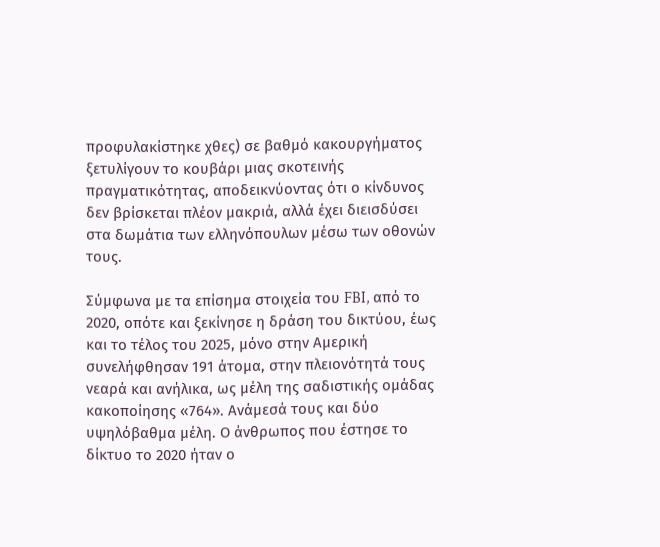προφυλακίστηκε χθες) σε βαθμό κακουργήματος ξετυλίγουν το κουβάρι μιας σκοτεινής πραγματικότητας, αποδεικνύοντας ότι ο κίνδυνος δεν βρίσκεται πλέον μακριά, αλλά έχει διεισδύσει στα δωμάτια των ελληνόπουλων μέσω των οθονών τους.

Σύμφωνα με τα επίσημα στοιχεία του FBI, από το 2020, οπότε και ξεκίνησε η δράση του δικτύου, έως και το τέλος του 2025, μόνο στην Αμερική συνελήφθησαν 191 άτομα, στην πλειονότητά τους νεαρά και ανήλικα, ως μέλη της σαδιστικής ομάδας κακοποίησης «764». Ανάμεσά τους και δύο υψηλόβαθμα μέλη. Ο άνθρωπος που έστησε το δίκτυο το 2020 ήταν ο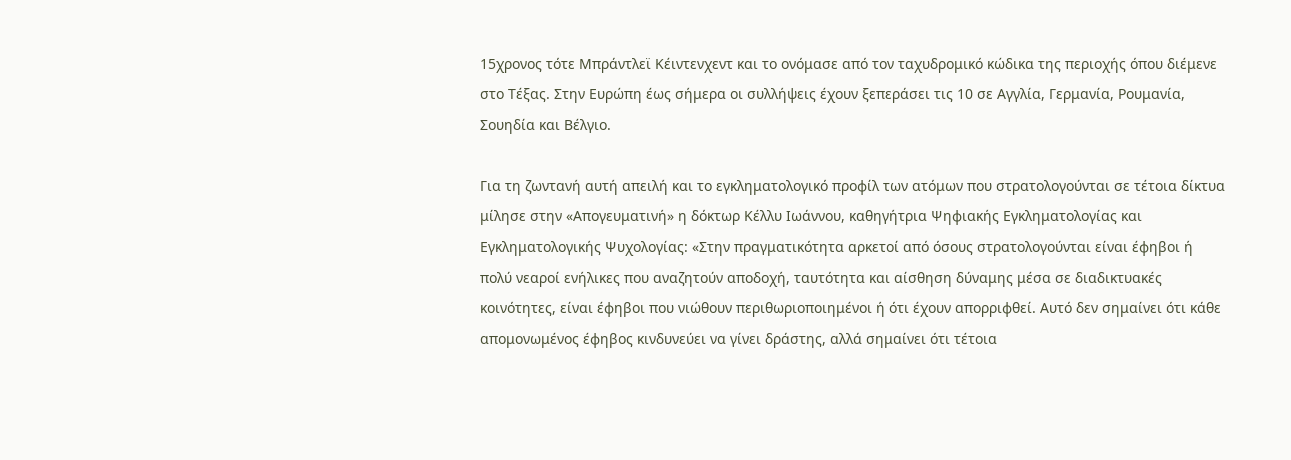15χρονος τότε Μπράντλεϊ Κέιντενχεντ και το ονόμασε από τον ταχυδρομικό κώδικα της περιοχής όπου διέμενε στο Τέξας. Στην Ευρώπη έως σήμερα οι συλλήψεις έχουν ξεπεράσει τις 10 σε Αγγλία, Γερμανία, Ρουμανία, Σουηδία και Βέλγιο.

Για τη ζωντανή αυτή απειλή και το εγκληματολογικό προφίλ των ατόμων που στρατολογούνται σε τέτοια δίκτυα μίλησε στην «Απογευματινή» η δόκτωρ Κέλλυ Ιωάννου, καθηγήτρια Ψηφιακής Εγκληματολογίας και Εγκληματολογικής Ψυχολογίας: «Στην πραγματικότητα αρκετοί από όσους στρατολογούνται είναι έφηβοι ή πολύ νεαροί ενήλικες που αναζητούν αποδοχή, ταυτότητα και αίσθηση δύναμης μέσα σε διαδικτυακές κοινότητες, είναι έφηβοι που νιώθουν περιθωριοποιημένοι ή ότι έχουν απορριφθεί. Αυτό δεν σημαίνει ότι κάθε απομονωμένος έφηβος κινδυνεύει να γίνει δράστης, αλλά σημαίνει ότι τέτοια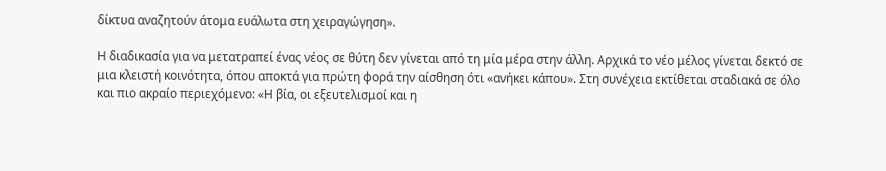δίκτυα αναζητούν άτομα ευάλωτα στη χειραγώγηση».

Η διαδικασία για να μετατραπεί ένας νέος σε θύτη δεν γίνεται από τη μία μέρα στην άλλη. Αρχικά το νέο μέλος γίνεται δεκτό σε μια κλειστή κοινότητα, όπου αποκτά για πρώτη φορά την αίσθηση ότι «ανήκει κάπου». Στη συνέχεια εκτίθεται σταδιακά σε όλο και πιο ακραίο περιεχόμενο: «Η βία, οι εξευτελισμοί και η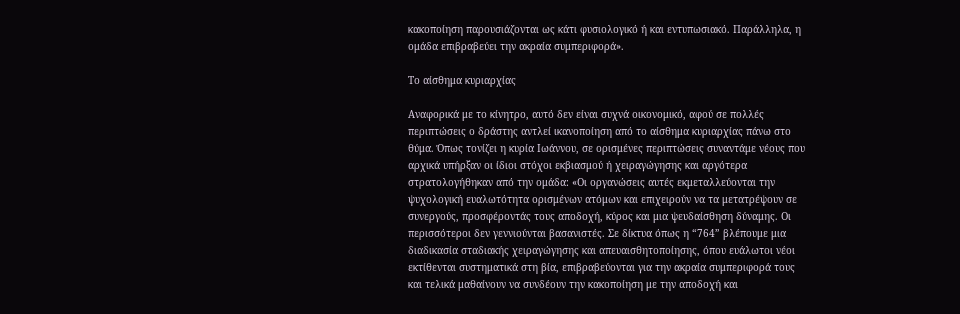κακοποίηση παρουσιάζονται ως κάτι φυσιολογικό ή και εντυπωσιακό. Παράλληλα, η ομάδα επιβραβεύει την ακραία συμπεριφορά».

Το αίσθημα κυριαρχίας

Αναφορικά με το κίνητρο, αυτό δεν είναι συχνά οικονομικό, αφού σε πολλές περιπτώσεις ο δράστης αντλεί ικανοποίηση από το αίσθημα κυριαρχίας πάνω στο θύμα. Όπως τονίζει η κυρία Ιωάννου, σε ορισμένες περιπτώσεις συναντάμε νέους που αρχικά υπήρξαν οι ίδιοι στόχοι εκβιασμού ή χειραγώγησης και αργότερα στρατολογήθηκαν από την ομάδα: «Οι οργανώσεις αυτές εκμεταλλεύονται την ψυχολογική ευαλωτότητα ορισμένων ατόμων και επιχειρούν να τα μετατρέψουν σε συνεργούς, προσφέροντάς τους αποδοχή, κύρος και μια ψευδαίσθηση δύναμης. Οι περισσότεροι δεν γεννιούνται βασανιστές. Σε δίκτυα όπως η “764” βλέπουμε μια διαδικασία σταδιακής χειραγώγησης και απευαισθητοποίησης, όπου ευάλωτοι νέοι εκτίθενται συστηματικά στη βία, επιβραβεύονται για την ακραία συμπεριφορά τους και τελικά μαθαίνουν να συνδέουν την κακοποίηση με την αποδοχή και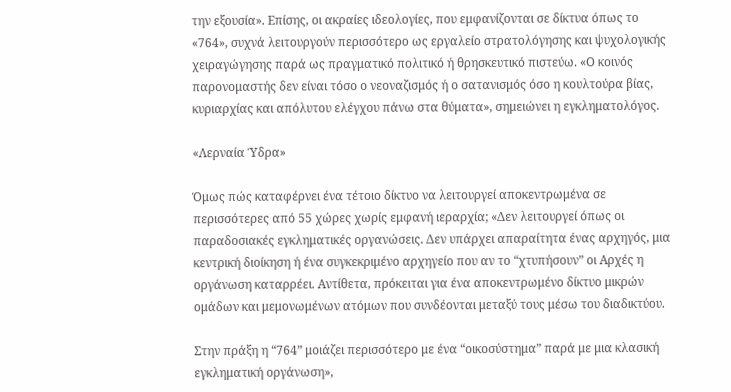την εξουσία». Επίσης, οι ακραίες ιδεολογίες, που εμφανίζονται σε δίκτυα όπως το «764», συχνά λειτουργούν περισσότερο ως εργαλείο στρατολόγησης και ψυχολογικής χειραγώγησης παρά ως πραγματικό πολιτικό ή θρησκευτικό πιστεύω. «Ο κοινός παρονομαστής δεν είναι τόσο ο νεοναζισμός ή ο σατανισμός όσο η κουλτούρα βίας, κυριαρχίας και απόλυτου ελέγχου πάνω στα θύματα», σημειώνει η εγκληματολόγος.

«Λερναία Ύδρα»

Όμως πώς καταφέρνει ένα τέτοιο δίκτυο να λειτουργεί αποκεντρωμένα σε περισσότερες από 55 χώρες χωρίς εμφανή ιεραρχία; «Δεν λειτουργεί όπως οι παραδοσιακές εγκληματικές οργανώσεις. Δεν υπάρχει απαραίτητα ένας αρχηγός, μια κεντρική διοίκηση ή ένα συγκεκριμένο αρχηγείο που αν το “χτυπήσουν” οι Αρχές η οργάνωση καταρρέει. Αντίθετα, πρόκειται για ένα αποκεντρωμένο δίκτυο μικρών ομάδων και μεμονωμένων ατόμων που συνδέονται μεταξύ τους μέσω του διαδικτύου.

Στην πράξη η “764” μοιάζει περισσότερο με ένα “οικοσύστημα” παρά με μια κλασική εγκληματική οργάνωση»,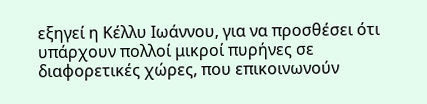εξηγεί η Κέλλυ Ιωάννου, για να προσθέσει ότι υπάρχουν πολλοί μικροί πυρήνες σε διαφορετικές χώρες, που επικοινωνούν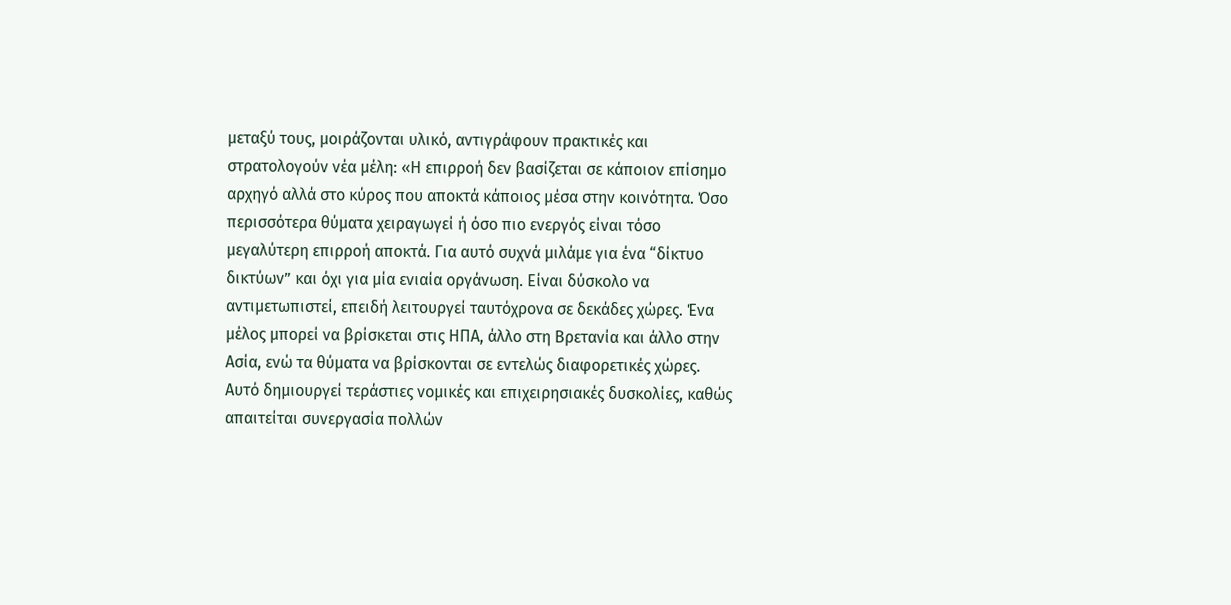μεταξύ τους, μοιράζονται υλικό, αντιγράφουν πρακτικές και στρατολογούν νέα μέλη: «Η επιρροή δεν βασίζεται σε κάποιον επίσημο αρχηγό αλλά στο κύρος που αποκτά κάποιος μέσα στην κοινότητα. Όσο περισσότερα θύματα χειραγωγεί ή όσο πιο ενεργός είναι τόσο μεγαλύτερη επιρροή αποκτά. Για αυτό συχνά μιλάμε για ένα “δίκτυο δικτύων” και όχι για μία ενιαία οργάνωση. Είναι δύσκολο να αντιμετωπιστεί, επειδή λειτουργεί ταυτόχρονα σε δεκάδες χώρες. Ένα μέλος μπορεί να βρίσκεται στις ΗΠΑ, άλλο στη Βρετανία και άλλο στην Ασία, ενώ τα θύματα να βρίσκονται σε εντελώς διαφορετικές χώρες. Αυτό δημιουργεί τεράστιες νομικές και επιχειρησιακές δυσκολίες, καθώς απαιτείται συνεργασία πολλών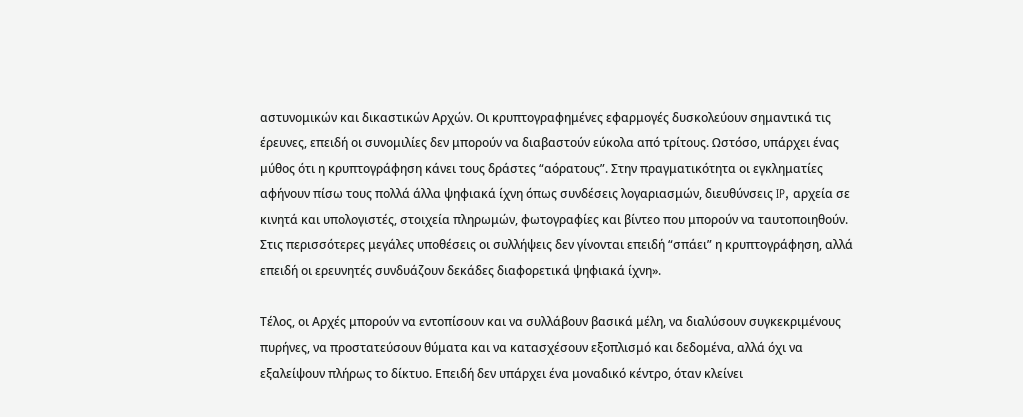αστυνομικών και δικαστικών Αρχών. Οι κρυπτογραφημένες εφαρμογές δυσκολεύουν σημαντικά τις έρευνες, επειδή οι συνομιλίες δεν μπορούν να διαβαστούν εύκολα από τρίτους. Ωστόσο, υπάρχει ένας μύθος ότι η κρυπτογράφηση κάνει τους δράστες “αόρατους”. Στην πραγματικότητα οι εγκληματίες αφήνουν πίσω τους πολλά άλλα ψηφιακά ίχνη όπως συνδέσεις λογαριασμών, διευθύνσεις IP, αρχεία σε κινητά και υπολογιστές, στοιχεία πληρωμών, φωτογραφίες και βίντεο που μπορούν να ταυτοποιηθούν. Στις περισσότερες μεγάλες υποθέσεις οι συλλήψεις δεν γίνονται επειδή “σπάει” η κρυπτογράφηση, αλλά επειδή οι ερευνητές συνδυάζουν δεκάδες διαφορετικά ψηφιακά ίχνη».

Τέλος, οι Αρχές μπορούν να εντοπίσουν και να συλλάβουν βασικά μέλη, να διαλύσουν συγκεκριμένους πυρήνες, να προστατεύσουν θύματα και να κατασχέσουν εξοπλισμό και δεδομένα, αλλά όχι να εξαλείψουν πλήρως το δίκτυο. Επειδή δεν υπάρχει ένα μοναδικό κέντρο, όταν κλείνει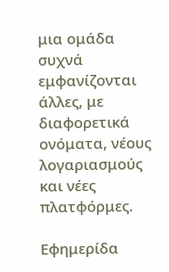μια ομάδα συχνά εμφανίζονται άλλες, με διαφορετικά ονόματα, νέους λογαριασμούς και νέες πλατφόρμες.

Εφημερίδα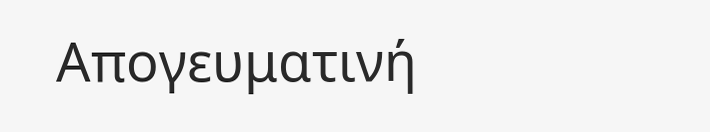Απογευματινή